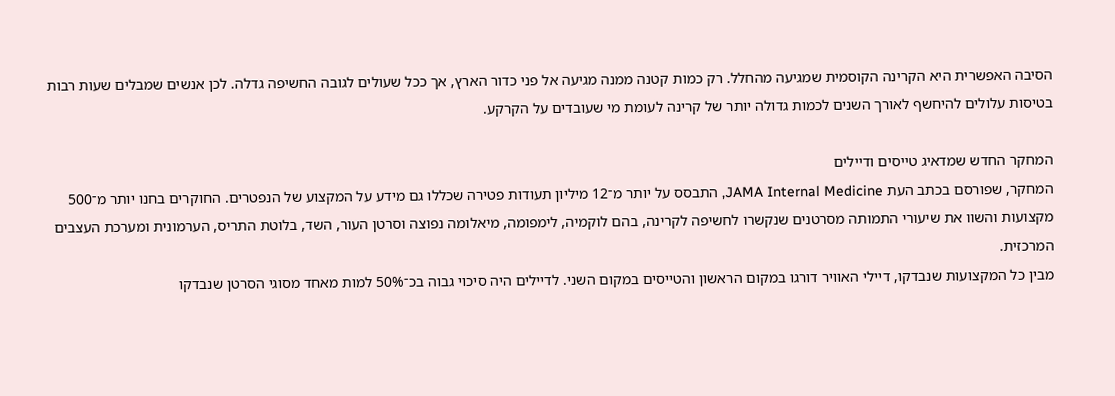הסיבה האפשרית היא הקרינה הקוסמית שמגיעה מהחלל. רק כמות קטנה ממנה מגיעה אל פני כדור הארץ, אך ככל שעולים לגובה החשיפה גדלה. לכן אנשים שמבלים שעות רבות בטיסות עלולים להיחשף לאורך השנים לכמות גדולה יותר של קרינה לעומת מי שעובדים על הקרקע.

המחקר החדש שמדאיג טייסים ודיילים
המחקר, שפורסם בכתב העת JAMA Internal Medicine, התבסס על יותר מ־12 מיליון תעודות פטירה שכללו גם מידע על המקצוע של הנפטרים. החוקרים בחנו יותר מ־500 מקצועות והשוו את שיעורי התמותה מסרטנים שנקשרו לחשיפה לקרינה, בהם לוקמיה, לימפומה, מיאלומה נפוצה וסרטן העור, השד, בלוטת התריס, הערמונית ומערכת העצבים המרכזית.
מבין כל המקצועות שנבדקו, דיילי האוויר דורגו במקום הראשון והטייסים במקום השני. לדיילים היה סיכוי גבוה בכ־50% למות מאחד מסוגי הסרטן שנבדקו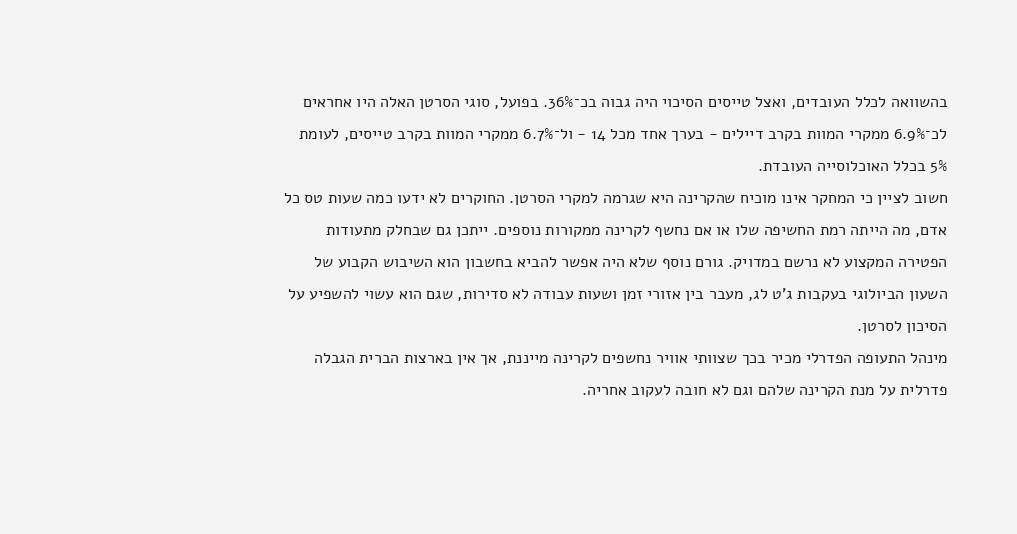בהשוואה לכלל העובדים, ואצל טייסים הסיכוי היה גבוה בכ־36%. בפועל, סוגי הסרטן האלה היו אחראים לכ־6.9% ממקרי המוות בקרב דיילים - בערך אחד מכל 14 - ול־6.7% ממקרי המוות בקרב טייסים, לעומת 5% בכלל האוכלוסייה העובדת.
חשוב לציין כי המחקר אינו מוכיח שהקרינה היא שגרמה למקרי הסרטן. החוקרים לא ידעו כמה שעות טס כל אדם, מה הייתה רמת החשיפה שלו או אם נחשף לקרינה ממקורות נוספים. ייתכן גם שבחלק מתעודות הפטירה המקצוע לא נרשם במדויק. גורם נוסף שלא היה אפשר להביא בחשבון הוא השיבוש הקבוע של השעון הביולוגי בעקבות ג'ט לג, מעבר בין אזורי זמן ושעות עבודה לא סדירות, שגם הוא עשוי להשפיע על הסיכון לסרטן.
מינהל התעופה הפדרלי מכיר בכך שצוותי אוויר נחשפים לקרינה מייננת, אך אין בארצות הברית הגבלה פדרלית על מנת הקרינה שלהם וגם לא חובה לעקוב אחריה.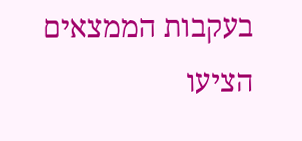בעקבות הממצאים הציעו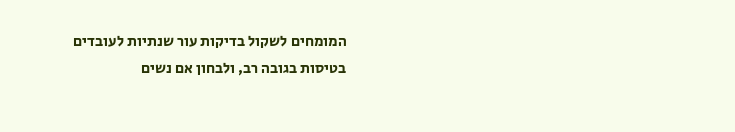המומחים לשקול בדיקות עור שנתיות לעובדים בטיסות בגובה רב, ולבחון אם נשים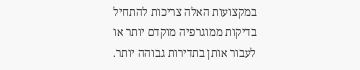במקצועות האלה צריכות להתחיל בדיקות ממוגרפיה מוקדם יותר או לעבור אותן בתדירות גבוהה יותר.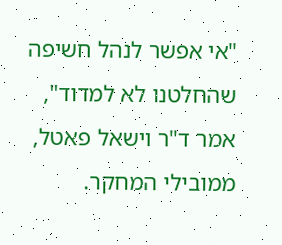"אי אפשר לנהל חשיפה שהחלטנו לא למדוד", אמר ד"ר וישאל פאטל, ממובילי המחקר.